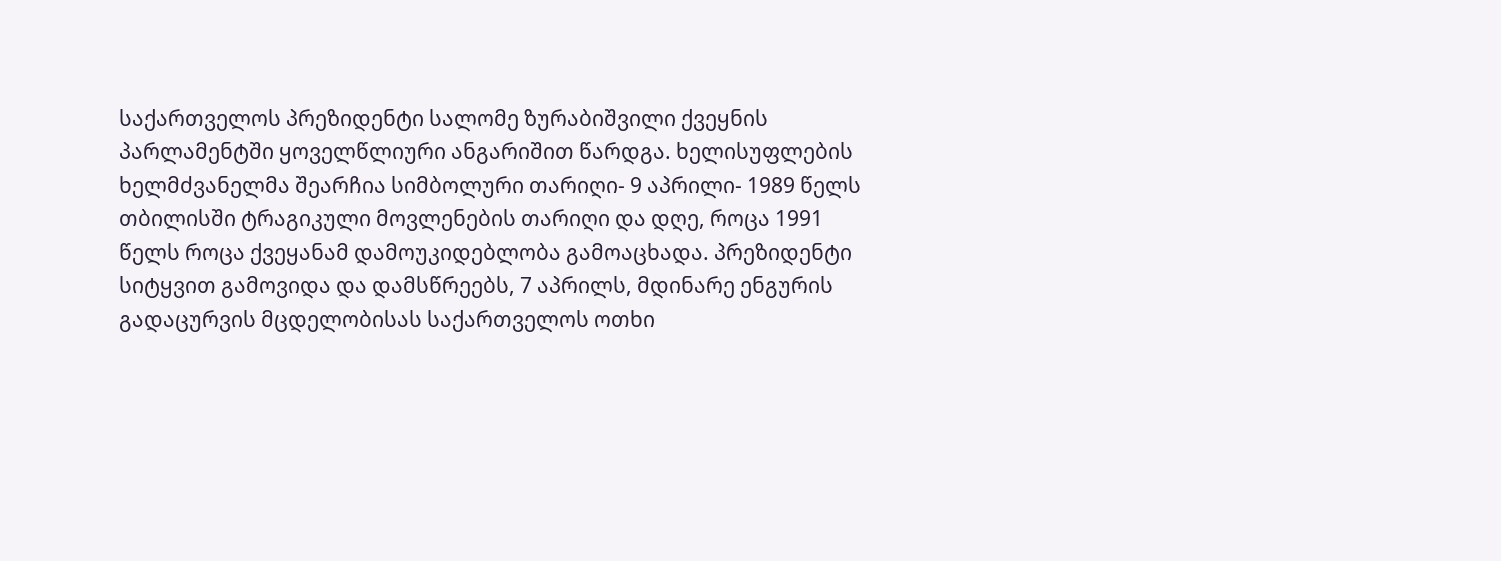საქართველოს პრეზიდენტი სალომე ზურაბიშვილი ქვეყნის პარლამენტში ყოველწლიური ანგარიშით წარდგა. ხელისუფლების ხელმძვანელმა შეარჩია სიმბოლური თარიღი- 9 აპრილი- 1989 წელს თბილისში ტრაგიკული მოვლენების თარიღი და დღე, როცა 1991 წელს როცა ქვეყანამ დამოუკიდებლობა გამოაცხადა. პრეზიდენტი სიტყვით გამოვიდა და დამსწრეებს, 7 აპრილს, მდინარე ენგურის გადაცურვის მცდელობისას საქართველოს ოთხი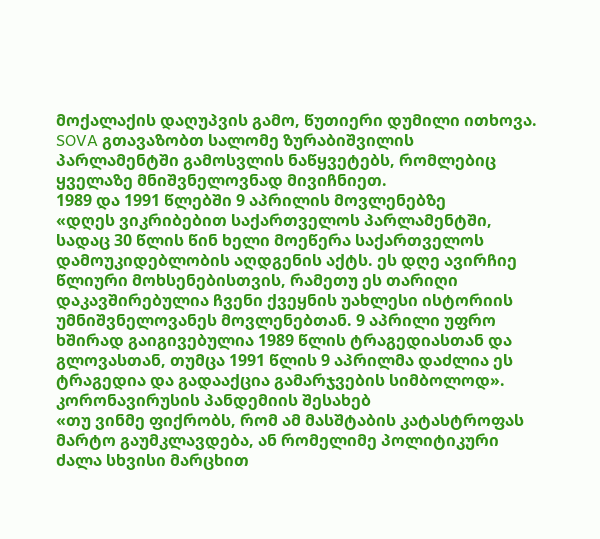მოქალაქის დაღუპვის გამო, წუთიერი დუმილი ითხოვა. SOVA გთავაზობთ სალომე ზურაბიშვილის პარლამენტში გამოსვლის ნაწყვეტებს, რომლებიც ყველაზე მნიშვნელოვნად მივიჩნიეთ.
1989 და 1991 წლებში 9 აპრილის მოვლენებზე
«დღეს ვიკრიბებით საქართველოს პარლამენტში, სადაც 30 წლის წინ ხელი მოეწერა საქართველოს დამოუკიდებლობის აღდგენის აქტს. ეს დღე ავირჩიე წლიური მოხსენებისთვის, რამეთუ ეს თარიღი დაკავშირებულია ჩვენი ქვეყნის უახლესი ისტორიის უმნიშვნელოვანეს მოვლენებთან. 9 აპრილი უფრო ხშირად გაიგივებულია 1989 წლის ტრაგედიასთან და გლოვასთან, თუმცა 1991 წლის 9 აპრილმა დაძლია ეს ტრაგედია და გადააქცია გამარჯვების სიმბოლოდ».
კორონავირუსის პანდემიის შესახებ
«თუ ვინმე ფიქრობს, რომ ამ მასშტაბის კატასტროფას მარტო გაუმკლავდება, ან რომელიმე პოლიტიკური ძალა სხვისი მარცხით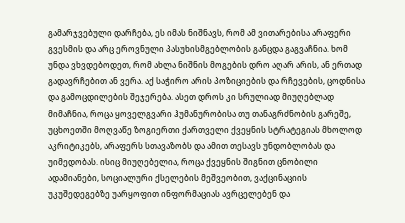გამარჯვებული დარჩება, ეს იმას ნიშნავს, რომ ამ ვითარებისა არაფერი გვესმის და არც ეროვნული პასუხისმგებლობის განცდა გაგვაჩნია. ხომ უნდა ვხვდებოდეთ, რომ ახლა ნიშნის მოგების დრო აღარ არის, ან ერთად გადავრჩებით ან ვერა. აქ საჭირო არის პოზიციების და რჩევების, ცოდნისა და გამოცდილების შეჯერება. ასეთ დროს კი სრულიად მიუღებლად მიმაჩნია, როცა ყოველგვარი ჰუმანურობისა თუ თანაგრძნობის გარეშე, უცხოეთში მოღვაწე ზოგიერთი ქართველი ქვეყნის სტრატეგიას მხოლოდ აკრიტიკებს, არაფერს სთავაზობს და ამით თესავს უნდობლობას და უიმედობას. ისიც მიუღებელია, როცა ქვეყნის შიგნით ცნობილი ადამიანები, სოციალური ქსელების მეშვეობით, ვაქცინაციის უკუშედეგებზე უარყოფით ინფორმაციას ავრცელებენ და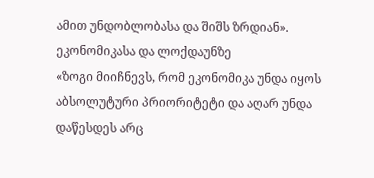ამით უნდობლობასა და შიშს ზრდიან».
ეკონომიკასა და ლოქდაუნზე
«ზოგი მიიჩნევს, რომ ეკონომიკა უნდა იყოს აბსოლუტური პრიორიტეტი და აღარ უნდა დაწესდეს არც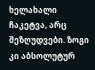ხელახალი ჩაკეტვა, არც შეზღუდვები. ზოგი კი აბსოლუტურ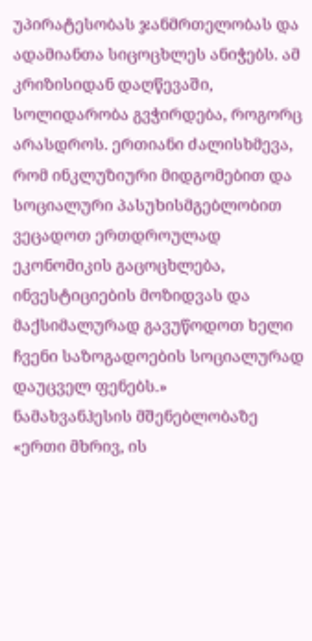უპირატესობას ჯანმრთელობას და ადამიანთა სიცოცხლეს ანიჭებს. ამ კრიზისიდან დაღწევაში, სოლიდარობა გვჭირდება, როგორც არასდროს. ერთიანი ძალისხმევა, რომ ინკლუზიური მიდგომებით და სოციალური პასუხისმგებლობით ვეცადოთ ერთდროულად ეკონომიკის გაცოცხლება, ინვესტიციების მოზიდვას და მაქსიმალურად გავუწოდოთ ხელი ჩვენი საზოგადოების სოციალურად დაუცველ ფენებს.»
ნამახვანჰესის მშენებლობაზე
«ერთი მხრივ, ის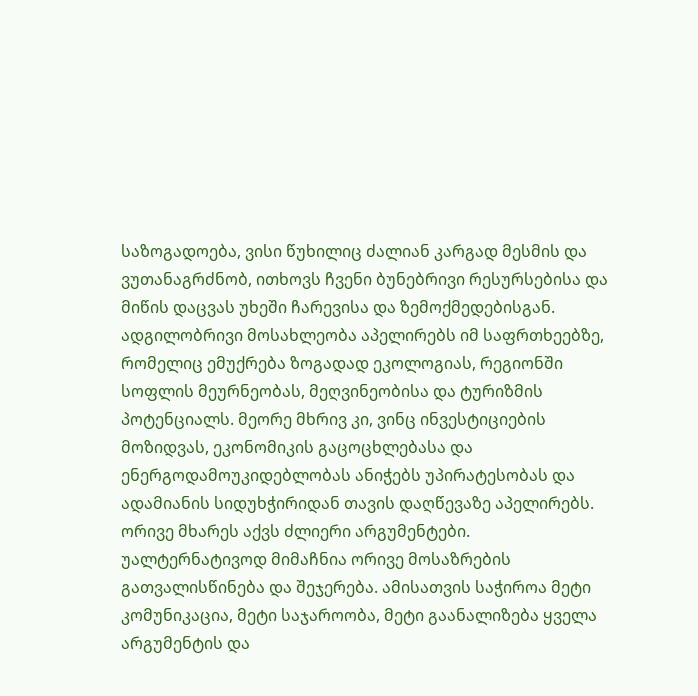საზოგადოება, ვისი წუხილიც ძალიან კარგად მესმის და ვუთანაგრძნობ, ითხოვს ჩვენი ბუნებრივი რესურსებისა და მიწის დაცვას უხეში ჩარევისა და ზემოქმედებისგან. ადგილობრივი მოსახლეობა აპელირებს იმ საფრთხეებზე, რომელიც ემუქრება ზოგადად ეკოლოგიას, რეგიონში სოფლის მეურნეობას, მეღვინეობისა და ტურიზმის პოტენციალს. მეორე მხრივ კი, ვინც ინვესტიციების მოზიდვას, ეკონომიკის გაცოცხლებასა და ენერგოდამოუკიდებლობას ანიჭებს უპირატესობას და ადამიანის სიდუხჭირიდან თავის დაღწევაზე აპელირებს. ორივე მხარეს აქვს ძლიერი არგუმენტები. უალტერნატივოდ მიმაჩნია ორივე მოსაზრების გათვალისწინება და შეჯერება. ამისათვის საჭიროა მეტი კომუნიკაცია, მეტი საჯაროობა, მეტი გაანალიზება ყველა არგუმენტის და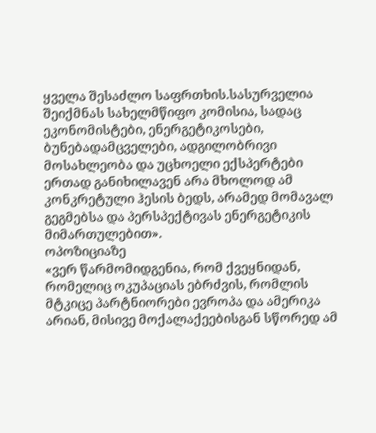ყველა შესაძლო საფრთხის.სასურველია შეიქმნას სახელმწიფო კომისია, სადაც ეკონომისტები, ენერგეტიკოსები, ბუნებადამცველები, ადგილობრივი მოსახლეობა და უცხოელი ექსპერტები ერთად განიხილავენ არა მხოლოდ ამ კონკრეტული ჰესის ბედს, არამედ მომავალ გეგმებსა და პერსპექტივას ენერგეტიკის მიმართულებით».
ოპოზიციაზე
«ვერ წარმომიდგენია, რომ ქვეყნიდან, რომელიც ოკუპაციას ებრძვის, რომლის მტკიცე პარტნიორები ევროპა და ამერიკა არიან, მისივე მოქალაქეებისგან სწორედ ამ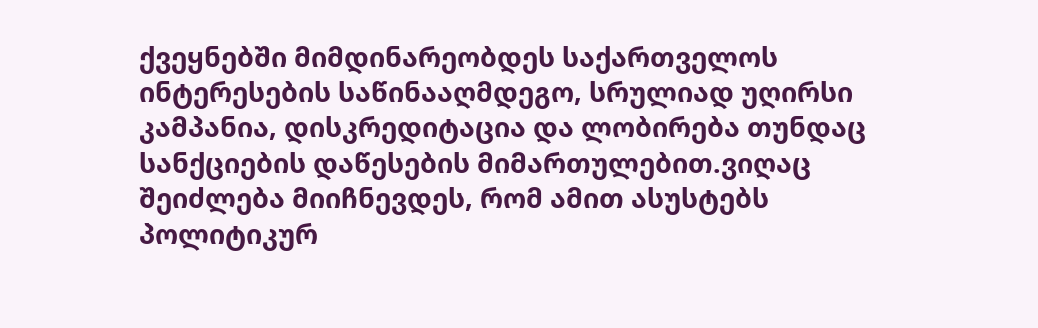ქვეყნებში მიმდინარეობდეს საქართველოს ინტერესების საწინააღმდეგო, სრულიად უღირსი კამპანია, დისკრედიტაცია და ლობირება თუნდაც სანქციების დაწესების მიმართულებით.ვიღაც შეიძლება მიიჩნევდეს, რომ ამით ასუსტებს პოლიტიკურ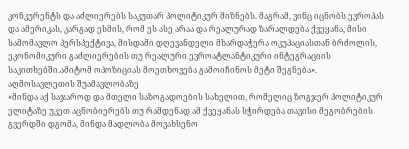კონკურენტს და აძლიერებს საკუთარ პოლიტიკურ მიზნებს. მაგრამ, ვინც იცნობს ევროპას და ამერიკას, კარგად ესმის, რომ ეს ასე არაა და რეალურად ზარალდება ქვეყანა, მისი სამომავლო პერსპექტივა, მისდამი დღევანდელი მხარდაჭერა ოკუპაციასთან ბრძოლის, ეკონომიკური გაძლიერების თუ რეალური ევროატლანტიკური ინტეგრაციის საკითხებში.ამიტომ ოპოზიციას მოეთხოვება გამოიჩინოს მეტი შეგნება».
აღმოსავლეთის შუამავლობაზე
«მინდა აქ საჯაროდ და მთელი საზოგადოების სახელით, რომელიც ზოგჯერ პოლიტიკურ ელიტაზე უკეთ აცნობიერებს თუ რამდენად ამ ქვეყანას სჭირდება თავისი მეგობრების გვერდში დგომა, მინდა მადლობა მოვახსენო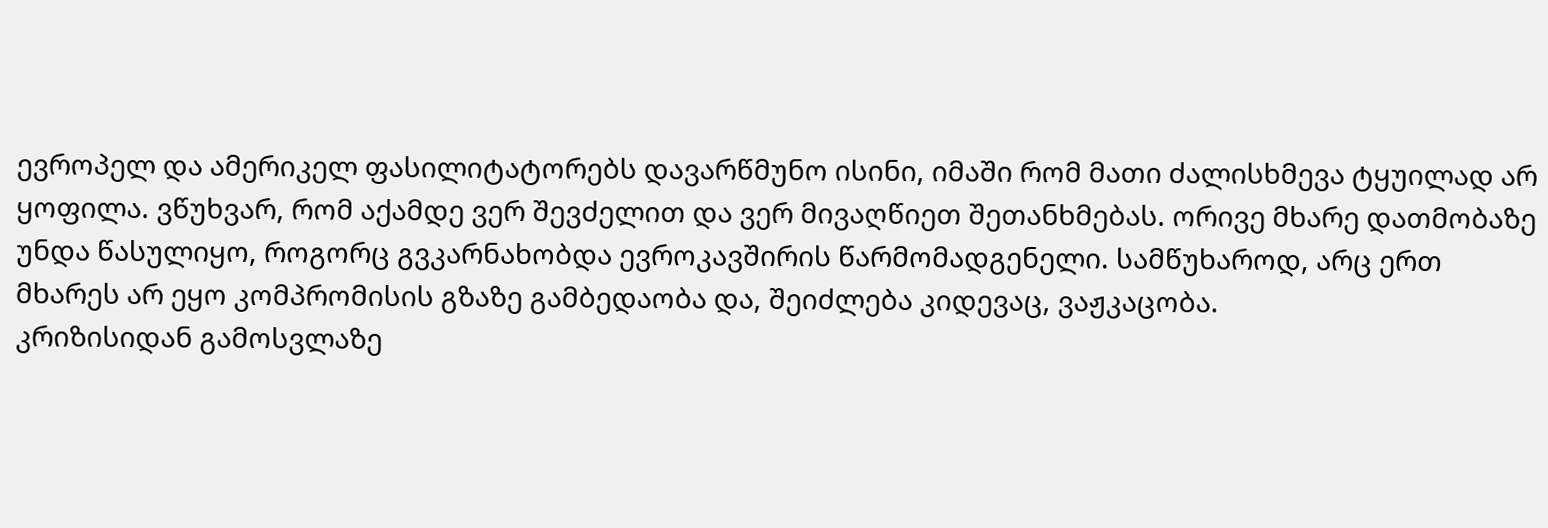ევროპელ და ამერიკელ ფასილიტატორებს დავარწმუნო ისინი, იმაში რომ მათი ძალისხმევა ტყუილად არ ყოფილა. ვწუხვარ, რომ აქამდე ვერ შევძელით და ვერ მივაღწიეთ შეთანხმებას. ორივე მხარე დათმობაზე უნდა წასულიყო, როგორც გვკარნახობდა ევროკავშირის წარმომადგენელი. სამწუხაროდ, არც ერთ მხარეს არ ეყო კომპრომისის გზაზე გამბედაობა და, შეიძლება კიდევაც, ვაჟკაცობა.
კრიზისიდან გამოსვლაზე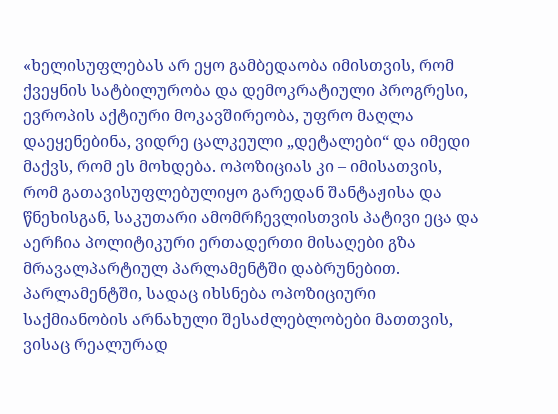«ხელისუფლებას არ ეყო გამბედაობა იმისთვის, რომ ქვეყნის სატბილურობა და დემოკრატიული პროგრესი, ევროპის აქტიური მოკავშირეობა, უფრო მაღლა დაეყენებინა, ვიდრე ცალკეული „დეტალები“ და იმედი მაქვს, რომ ეს მოხდება. ოპოზიციას კი – იმისათვის, რომ გათავისუფლებულიყო გარედან შანტაჟისა და წნეხისგან, საკუთარი ამომრჩევლისთვის პატივი ეცა და აერჩია პოლიტიკური ერთადერთი მისაღები გზა მრავალპარტიულ პარლამენტში დაბრუნებით. პარლამენტში, სადაც იხსნება ოპოზიციური საქმიანობის არნახული შესაძლებლობები მათთვის, ვისაც რეალურად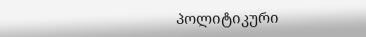პოლიტიკური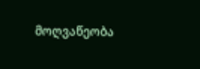მოღვაწეობა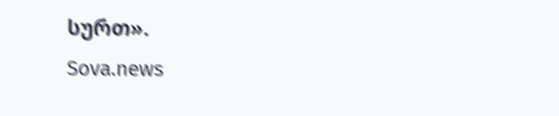სურთ».
Sova.news